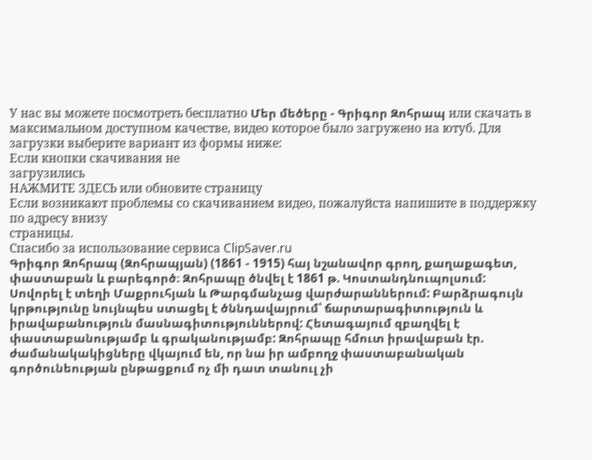У нас вы можете посмотреть бесплатно Մեր մեծերը - Գրիգոր Զոհրապ или скачать в максимальном доступном качестве, видео которое было загружено на ютуб. Для загрузки выберите вариант из формы ниже:
Если кнопки скачивания не
загрузились
НАЖМИТЕ ЗДЕСЬ или обновите страницу
Если возникают проблемы со скачиванием видео, пожалуйста напишите в поддержку по адресу внизу
страницы.
Спасибо за использование сервиса ClipSaver.ru
Գրիգոր Զոհրապ (Զոհրապյան) (1861 - 1915) հայ նշանավոր գրող, քաղաքագետ, փաստաբան և բարեգործ։ Զոհրապը ծնվել է 1861 թ. Կոստանդնուպոլսում: Սովորել է տեղի Մաքրուհյան և Թարգմանչաց վարժարաններում: Բարձրագույն կրթությունը նույնպես ստացել է ծննդավայրում՝ ճարտարագիտություն և իրավաբանություն մասնագիտություններով: Հետագայում զբաղվել է փաստաբանությամբ և գրականությամբ: Զոհրապը հմուտ իրավաբան էր. ժամանակակիցները վկայում են, որ նա իր ամբողջ փաստաբանական գործունեության ընթացքում ոչ մի դատ տանուլ չի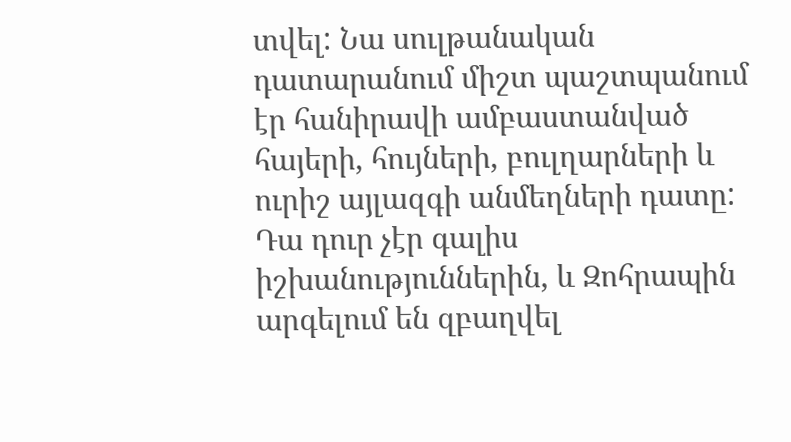տվել: Նա սուլթանական դատարանում միշտ պաշտպանում էր հանիրավի ամբաստանված հայերի, հույների, բուլղարների և ուրիշ այլազգի անմեղների դատը: Դա դուր չէր գալիս իշխանություններին, և Զոհրապին արգելում են զբաղվել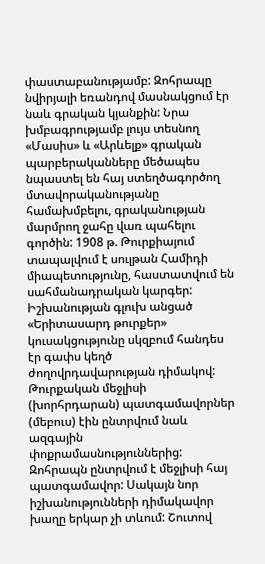փաստաբանությամբ: Զոհրապը նվիրյալի եռանդով մասնակցում էր նաև գրական կյանքին: Նրա խմբագրությամբ լույս տեսնող «Մասիս» և «Արևելք» գրական պարբերականները մեծապես նպաստել են հայ ստեղծագործող մտավորականությանը համախմբելու, գրականության մարմրող ջահը վառ պահելու գործին: 1908 թ. Թուրքիայում տապալվում է սուլթան Համիդի միապետությունը, հաստատվում են սահմանադրական կարգեր: Իշխանության գլուխ անցած «Երիտասարդ թուրքեր» կուսակցությունը սկզբում հանդես էր գափս կեղծ ժողովրդավարության դիմակով: Թուրքական մեջլիսի (խորհրդարան) պատգամավորներ (մեբուս) էին ընտրվում նաև ազգային փոքրամասնություններից: Զոհրապն ընտրվում է մեջլիսի հայ պատգամավոր: Սակայն նոր իշխանությունների դիմակավոր խաղը երկար չի տևում: Շուտով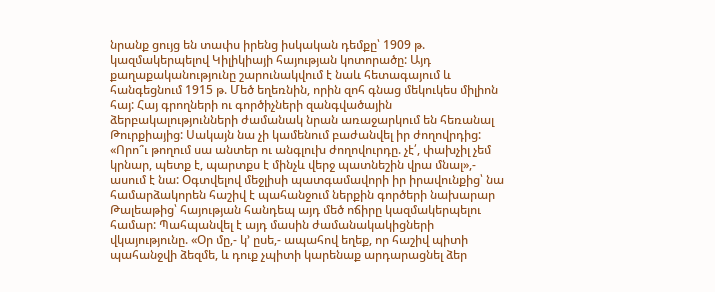նրանք ցույց են տափս իրենց իսկական դեմքը՝ 1909 թ. կազմակերպելով Կիլիկիայի հայության կոտորածը: Այդ քաղաքականությունը շարունակվում է նաև հետագայում և հանգեցնում 1915 թ. Մեծ եղեռնին, որին զոհ գնաց մեկուկես միլիոն հայ: Հայ գրողների ու գործիչների զանգվածային ձերբակալությունների ժամանակ նրան առաջարկում են հեռանալ Թուրքիայից: Սակայն նա չի կամենում բաժանվել իր ժողովրդից: «Որո՞ւ թողում սա անտեր ու անգլուխ ժողովուրդը. չէ՛, փախչիլ չեմ կրնար, պետք է, պարտքս է մինչև վերջ պատնեշին վրա մնալ»,- ասում է նա: Օգտվելով մեջլիսի պատգամավորի իր իրավունքից՝ նա համարձակորեն հաշիվ է պահանջում ներքին գործերի նախարար Թալեաթից՝ հայության հանդեպ այդ մեծ ոճիրը կազմակերպելու համար: Պահպանվել է այդ մասին ժամանակակիցների վկայությունը. «Օր մը,- կ՚ ըսե,- ապահով եղեք, որ հաշիվ պիտի պահանջվի ձեզմե, և դուք չպիտի կարենաք արդարացնել ձեր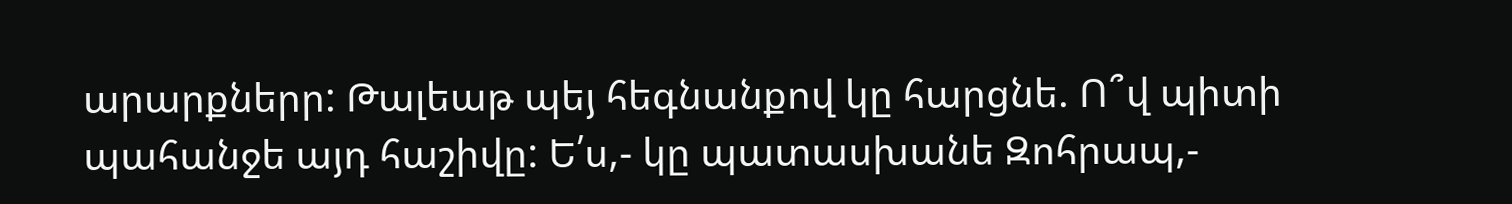արարքներր: Թալեաթ պեյ հեգնանքով կը հարցնե. Ո՞վ պիտի պահանջե այդ հաշիվը: Ե՛ս,- կը պատասխանե Զոհրապ,-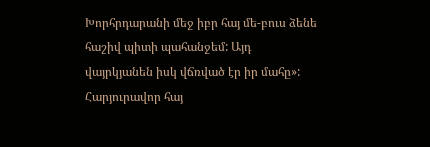Խորհրդարանի մեջ իբր հայ մե-բուս ձենե հաշիվ պիտի պահանջեմ: Այդ վայրկյանեն իսկ վճռված էր իր մահը»: Հարյուրավոր հայ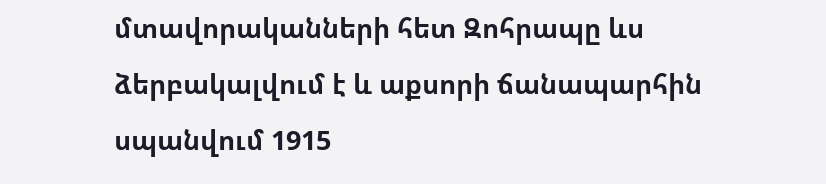մտավորականների հետ Զոհրապը ևս ձերբակալվում է և աքսորի ճանապարհին սպանվում 1915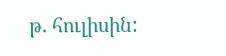թ. հուլիսին: